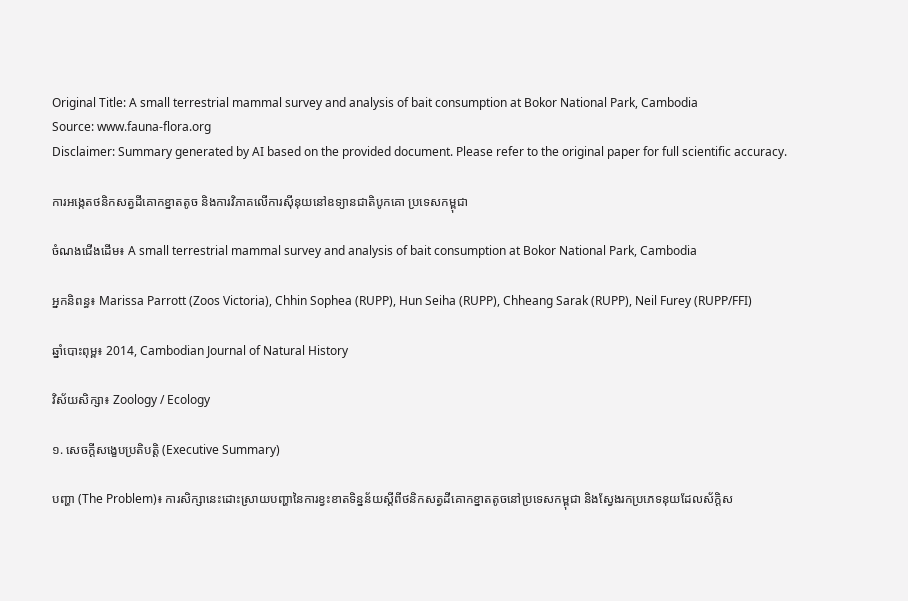Original Title: A small terrestrial mammal survey and analysis of bait consumption at Bokor National Park, Cambodia
Source: www.fauna-flora.org
Disclaimer: Summary generated by AI based on the provided document. Please refer to the original paper for full scientific accuracy.

ការអង្កេតថនិកសត្វដីគោកខ្នាតតូច និងការវិភាគលើការស៊ីនុយនៅឧទ្យានជាតិបូកគោ ប្រទេសកម្ពុជា

ចំណងជើងដើម៖ A small terrestrial mammal survey and analysis of bait consumption at Bokor National Park, Cambodia

អ្នកនិពន្ធ៖ Marissa Parrott (Zoos Victoria), Chhin Sophea (RUPP), Hun Seiha (RUPP), Chheang Sarak (RUPP), Neil Furey (RUPP/FFI)

ឆ្នាំបោះពុម្ព៖ 2014, Cambodian Journal of Natural History

វិស័យសិក្សា៖ Zoology / Ecology

១. សេចក្តីសង្ខេបប្រតិបត្តិ (Executive Summary)

បញ្ហា (The Problem)៖ ការសិក្សានេះដោះស្រាយបញ្ហានៃការខ្វះខាតទិន្នន័យស្តីពីថនិកសត្វដីគោកខ្នាតតូចនៅប្រទេសកម្ពុជា និងស្វែងរកប្រភេទនុយដែលស័ក្តិស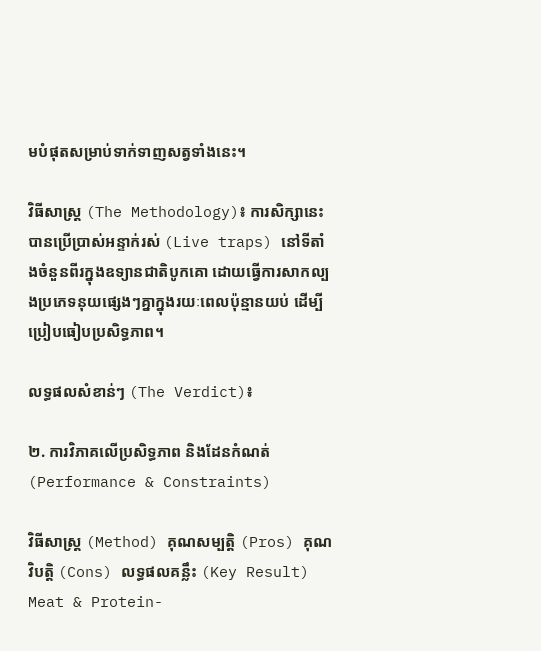មបំផុតសម្រាប់ទាក់ទាញសត្វទាំងនេះ។

វិធីសាស្ត្រ (The Methodology)៖ ការសិក្សានេះបានប្រើប្រាស់អន្ទាក់រស់ (Live traps) នៅទីតាំងចំនួនពីរក្នុងឧទ្យានជាតិបូកគោ ដោយធ្វើការសាកល្បងប្រភេទនុយផ្សេងៗគ្នាក្នុងរយៈពេលប៉ុន្មានយប់ ដើម្បីប្រៀបធៀបប្រសិទ្ធភាព។

លទ្ធផលសំខាន់ៗ (The Verdict)៖

២. ការវិភាគលើប្រសិទ្ធភាព និងដែនកំណត់ (Performance & Constraints)

វិធីសាស្ត្រ (Method) គុណសម្បត្តិ (Pros) គុណវិបត្តិ (Cons) លទ្ធផលគន្លឹះ (Key Result)
Meat & Protein-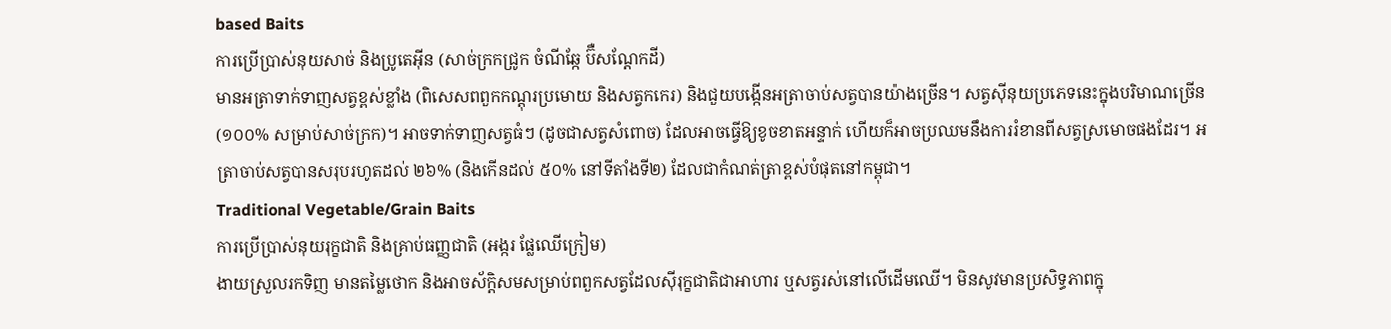based Baits
ការប្រើប្រាស់នុយសាច់ និងប្រូតេអ៊ីន (សាច់ក្រកជ្រូក ចំណីឆ្កែ ប៊ឺសណ្តែកដី)
មានអត្រាទាក់ទាញសត្វខ្ពស់ខ្លាំង (ពិសេសពពួកកណ្តុរប្រមោយ និងសត្វកកេរ) និងជួយបង្កើនអត្រាចាប់សត្វបានយ៉ាងច្រើន។ សត្វស៊ីនុយប្រភេទនេះក្នុងបរិមាណច្រើន (១០០% សម្រាប់សាច់ក្រក)។ អាចទាក់ទាញសត្វធំៗ (ដូចជាសត្វសំពោច) ដែលអាចធ្វើឱ្យខូចខាតអន្ទាក់ ហើយក៏អាចប្រឈមនឹងការរំខានពីសត្វស្រមោចផងដែរ។ អត្រាចាប់សត្វបានសរុបរហូតដល់ ២៦% (និងកើនដល់ ៥០% នៅទីតាំងទី២) ដែលជាកំណត់ត្រាខ្ពស់បំផុតនៅកម្ពុជា។
Traditional Vegetable/Grain Baits
ការប្រើប្រាស់នុយរុក្ខជាតិ និងគ្រាប់ធញ្ញជាតិ (អង្ករ ផ្លែឈើក្រៀម)
ងាយស្រួលរកទិញ មានតម្លៃថោក និងអាចស័ក្តិសមសម្រាប់ពពួកសត្វដែលស៊ីរុក្ខជាតិជាអាហារ ឬសត្វរស់នៅលើដើមឈើ។ មិនសូវមានប្រសិទ្ធភាពក្នុ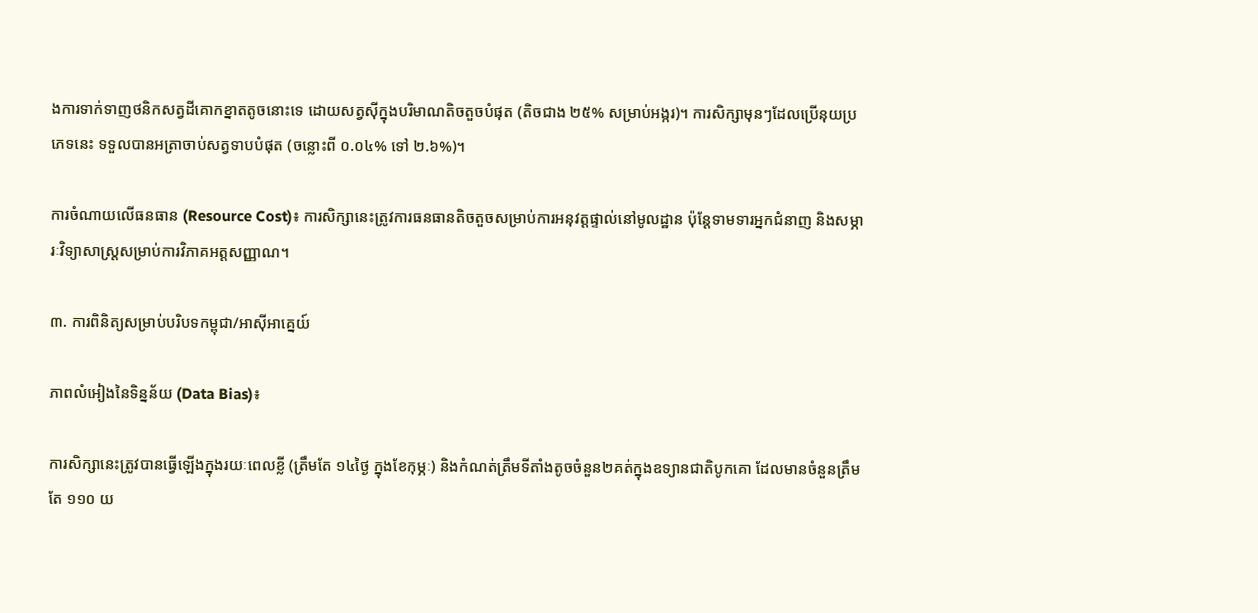ងការទាក់ទាញថនិកសត្វដីគោកខ្នាតតូចនោះទេ ដោយសត្វស៊ីក្នុងបរិមាណតិចតួចបំផុត (តិចជាង ២៥% សម្រាប់អង្ករ)។ ការសិក្សាមុនៗដែលប្រើនុយប្រភេទនេះ ទទួលបានអត្រាចាប់សត្វទាបបំផុត (ចន្លោះពី ០.០៤% ទៅ ២.៦%)។

ការចំណាយលើធនធាន (Resource Cost)៖ ការសិក្សានេះត្រូវការធនធានតិចតួចសម្រាប់ការអនុវត្តផ្ទាល់នៅមូលដ្ឋាន ប៉ុន្តែទាមទារអ្នកជំនាញ និងសម្ភារៈវិទ្យាសាស្ត្រសម្រាប់ការវិភាគអត្តសញ្ញាណ។

៣. ការពិនិត្យសម្រាប់បរិបទកម្ពុជា/អាស៊ីអាគ្នេយ៍

ភាពលំអៀងនៃទិន្នន័យ (Data Bias)៖

ការសិក្សានេះត្រូវបានធ្វើឡើងក្នុងរយៈពេលខ្លី (ត្រឹមតែ ១៤ថ្ងៃ ក្នុងខែកុម្ភៈ) និងកំណត់ត្រឹមទីតាំងតូចចំនួន២គត់ក្នុងឧទ្យានជាតិបូកគោ ដែលមានចំនួនត្រឹមតែ ១១០ យ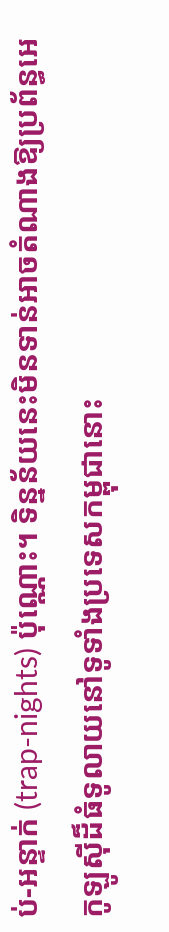ប់-អន្ទាក់ (trap-nights) ប៉ុណ្ណោះ។ ទិន្នន័យនេះមិនទាន់អាចតំណាងឱ្យប្រព័ន្ធអេកូឡូស៊ីដ៏ធំទូលាយនៅទូទាំងប្រទេសកម្ពុជានោះ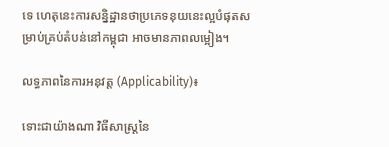ទេ ហេតុនេះការសន្និដ្ឋានថាប្រភេទនុយនេះល្អបំផុតសម្រាប់គ្រប់តំបន់នៅកម្ពុជា អាចមានភាពលម្អៀង។

លទ្ធភាពនៃការអនុវត្ត (Applicability)៖

ទោះជាយ៉ាងណា វិធីសាស្ត្រនៃ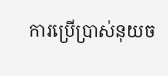ការប្រើប្រាស់នុយច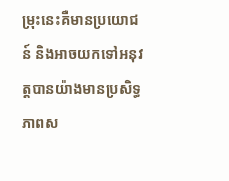ម្រុះនេះគឺមានប្រយោជន៍ និងអាចយកទៅអនុវត្តបានយ៉ាងមានប្រសិទ្ធភាពស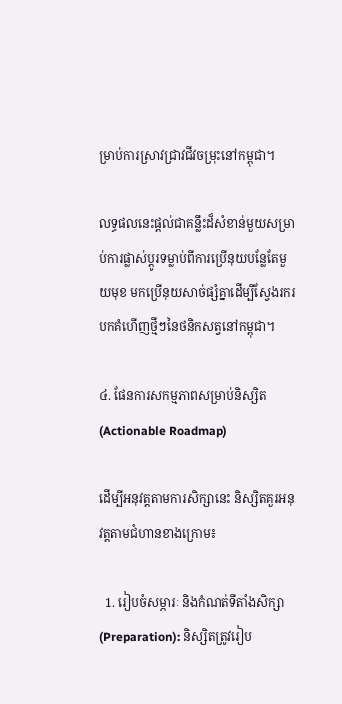ម្រាប់ការស្រាវជ្រាវជីវចម្រុះនៅកម្ពុជា។

លទ្ធផលនេះផ្តល់ជាគន្លឹះដ៏សំខាន់មួយសម្រាប់ការផ្លាស់ប្តូរទម្លាប់ពីការប្រើនុយបន្លែតែមួយមុខ មកប្រើនុយសាច់ផ្សំគ្នាដើម្បីស្វែងរករបកគំហើញថ្មីៗនៃថនិកសត្វនៅកម្ពុជា។

៤. ផែនការសកម្មភាពសម្រាប់និស្សិត (Actionable Roadmap)

ដើម្បីអនុវត្តតាមការសិក្សានេះ និស្សិតគួរអនុវត្តតាមជំហានខាងក្រោម៖

  1. រៀបចំសម្ភារៈ និងកំណត់ទីតាំងសិក្សា (Preparation): និស្សិតត្រូវរៀប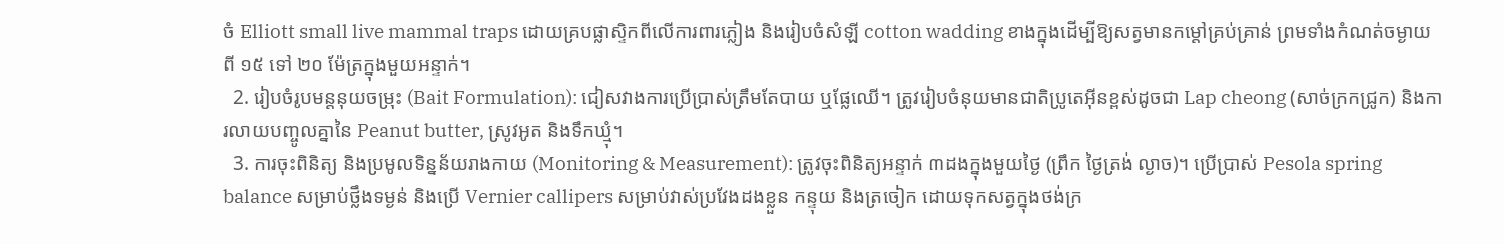ចំ Elliott small live mammal traps ដោយគ្របផ្លាស្ទិកពីលើការពារភ្លៀង និងរៀបចំសំឡី cotton wadding ខាងក្នុងដើម្បីឱ្យសត្វមានកម្ដៅគ្រប់គ្រាន់ ព្រមទាំងកំណត់ចម្ងាយពី ១៥ ទៅ ២០ ម៉ែត្រក្នុងមួយអន្ទាក់។
  2. រៀបចំរូបមន្តនុយចម្រុះ (Bait Formulation): ជៀសវាងការប្រើប្រាស់ត្រឹមតែបាយ ឬផ្លែឈើ។ ត្រូវរៀបចំនុយមានជាតិប្រូតេអ៊ីនខ្ពស់ដូចជា Lap cheong (សាច់ក្រកជ្រូក) និងការលាយបញ្ចូលគ្នានៃ Peanut butter, ស្រូវអូត និងទឹកឃ្មុំ។
  3. ការចុះពិនិត្យ និងប្រមូលទិន្នន័យរាងកាយ (Monitoring & Measurement): ត្រូវចុះពិនិត្យអន្ទាក់ ៣ដងក្នុងមួយថ្ងៃ (ព្រឹក ថ្ងៃត្រង់ ល្ងាច)។ ប្រើប្រាស់ Pesola spring balance សម្រាប់ថ្លឹងទម្ងន់ និងប្រើ Vernier callipers សម្រាប់វាស់ប្រវែងដងខ្លួន កន្ទុយ និងត្រចៀក ដោយទុកសត្វក្នុងថង់ក្រ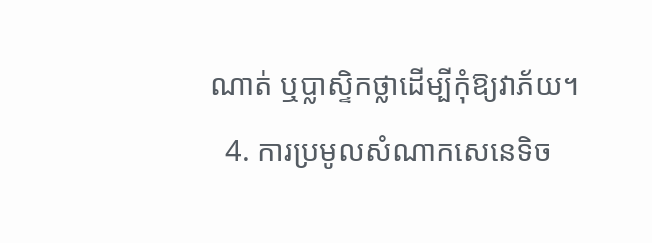ណាត់ ឬប្លាស្ទិកថ្លាដើម្បីកុំឱ្យវាភ័យ។
  4. ការប្រមូលសំណាកសេនេទិច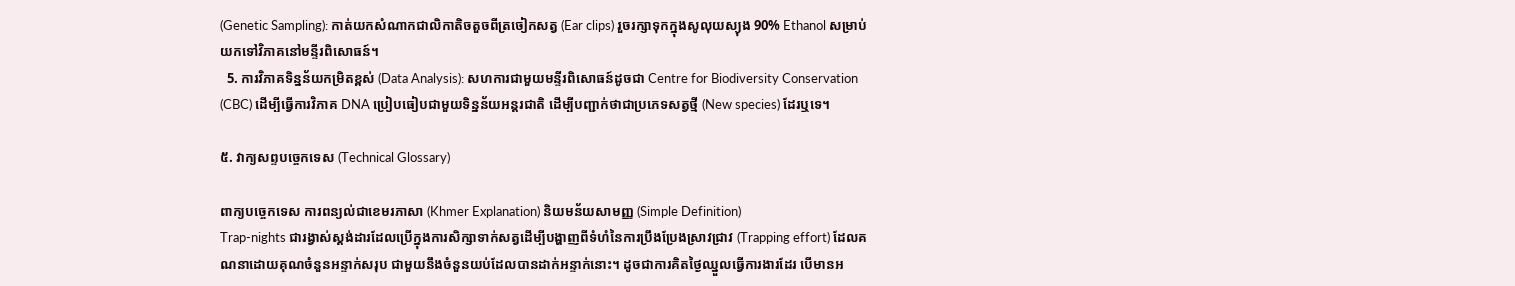(Genetic Sampling): កាត់យកសំណាកជាលិកាតិចតួចពីត្រចៀកសត្វ (Ear clips) រួចរក្សាទុកក្នុងសូលុយស្យុង 90% Ethanol សម្រាប់យកទៅវិភាគនៅមន្ទីរពិសោធន៍។
  5. ការវិភាគទិន្នន័យកម្រិតខ្ពស់ (Data Analysis): សហការជាមួយមន្ទីរពិសោធន៍ដូចជា Centre for Biodiversity Conservation (CBC) ដើម្បីធ្វើការវិភាគ DNA ប្រៀបធៀបជាមួយទិន្នន័យអន្តរជាតិ ដើម្បីបញ្ជាក់ថាជាប្រភេទសត្វថ្មី (New species) ដែរឬទេ។

៥. វាក្យសព្ទបច្ចេកទេស (Technical Glossary)

ពាក្យបច្ចេកទេស ការពន្យល់ជាខេមរភាសា (Khmer Explanation) និយមន័យសាមញ្ញ (Simple Definition)
Trap-nights ជារង្វាស់ស្តង់ដារដែលប្រើក្នុងការសិក្សាទាក់សត្វដើម្បីបង្ហាញពីទំហំនៃការប្រឹងប្រែងស្រាវជ្រាវ (Trapping effort) ដែលគណនាដោយគុណចំនួនអន្ទាក់សរុប ជាមួយនឹងចំនួនយប់ដែលបានដាក់អន្ទាក់នោះ។ ដូចជាការគិតថ្ងៃឈ្នួលធ្វើការងារដែរ បើមានអ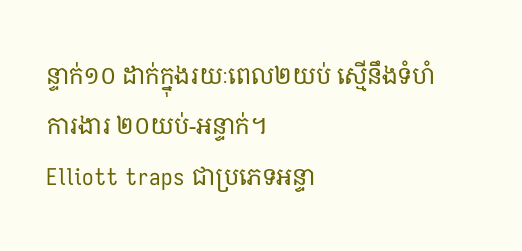ន្ទាក់១០ ដាក់ក្នុងរយៈពេល២យប់ ស្មើនឹងទំហំការងារ ២០យប់-អន្ទាក់។
Elliott traps ជាប្រភេទអន្ទា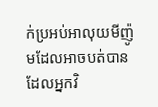ក់ប្រអប់អាលុយមីញ៉ូមដែលអាចបត់បាន ដែលអ្នកវិ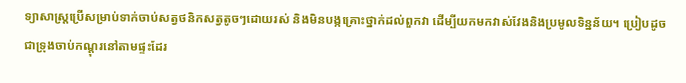ទ្យាសាស្ត្រប្រើសម្រាប់ទាក់ចាប់សត្វថនិកសត្វតូចៗដោយរស់ និងមិនបង្កគ្រោះថ្នាក់ដល់ពួកវា ដើម្បីយកមកវាស់វែងនិងប្រមូលទិន្នន័យ។ ប្រៀបដូចជាទ្រុងចាប់កណ្តុរនៅតាមផ្ទះដែរ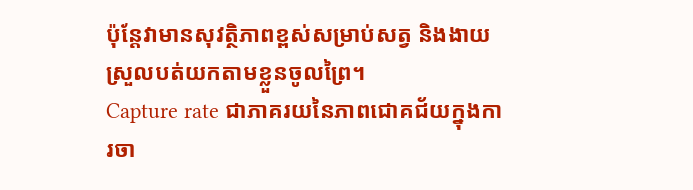ប៉ុន្តែវាមានសុវត្ថិភាពខ្ពស់សម្រាប់សត្វ និងងាយស្រួលបត់យកតាមខ្លួនចូលព្រៃ។
Capture rate ជាភាគរយនៃភាពជោគជ័យក្នុងការចា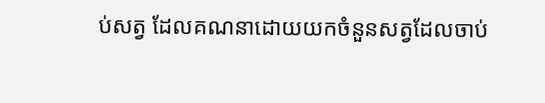ប់សត្វ ដែលគណនាដោយយកចំនួនសត្វដែលចាប់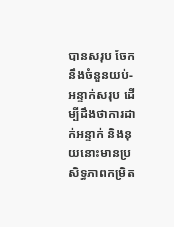បានសរុប ចែកនឹងចំនួនយប់-អន្ទាក់សរុប ដើម្បីដឹងថាការដាក់អន្ទាក់ និងនុយនោះមានប្រសិទ្ធភាពកម្រិត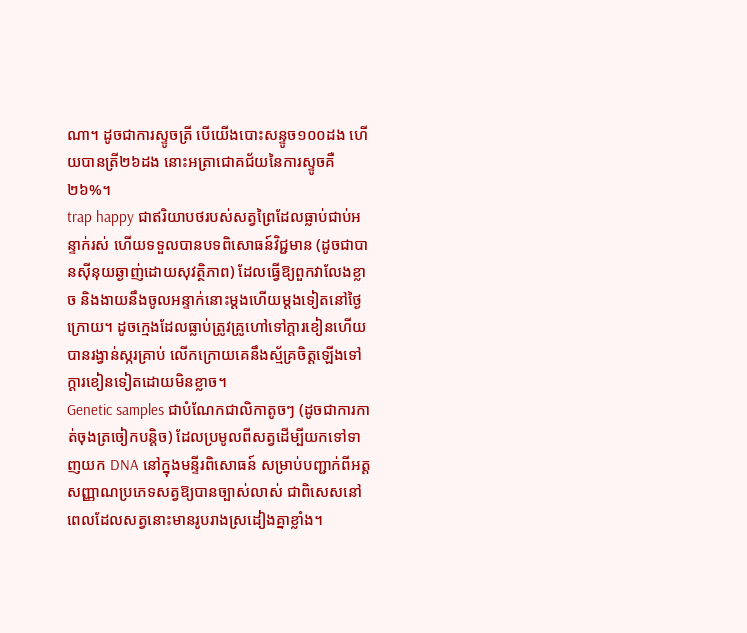ណា។ ដូចជាការស្ទូចត្រី បើយើងបោះសន្ទូច១០០ដង ហើយបានត្រី២៦ដង នោះអត្រាជោគជ័យនៃការស្ទូចគឺ ២៦%។
trap happy ជាឥរិយាបថរបស់សត្វព្រៃដែលធ្លាប់ជាប់អន្ទាក់រស់ ហើយទទួលបានបទពិសោធន៍វិជ្ជមាន (ដូចជាបានស៊ីនុយឆ្ងាញ់ដោយសុវត្ថិភាព) ដែលធ្វើឱ្យពួកវាលែងខ្លាច និងងាយនឹងចូលអន្ទាក់នោះម្តងហើយម្តងទៀតនៅថ្ងៃក្រោយ។ ដូចក្មេងដែលធ្លាប់ត្រូវគ្រូហៅទៅក្តារខៀនហើយបានរង្វាន់ស្ករគ្រាប់ លើកក្រោយគេនឹងស្ម័គ្រចិត្តឡើងទៅក្តារខៀនទៀតដោយមិនខ្លាច។
Genetic samples ជាបំណែកជាលិកាតូចៗ (ដូចជាការកាត់ចុងត្រចៀកបន្តិច) ដែលប្រមូលពីសត្វដើម្បីយកទៅទាញយក DNA នៅក្នុងមន្ទីរពិសោធន៍ សម្រាប់បញ្ជាក់ពីអត្តសញ្ញាណប្រភេទសត្វឱ្យបានច្បាស់លាស់ ជាពិសេសនៅពេលដែលសត្វនោះមានរូបរាងស្រដៀងគ្នាខ្លាំង។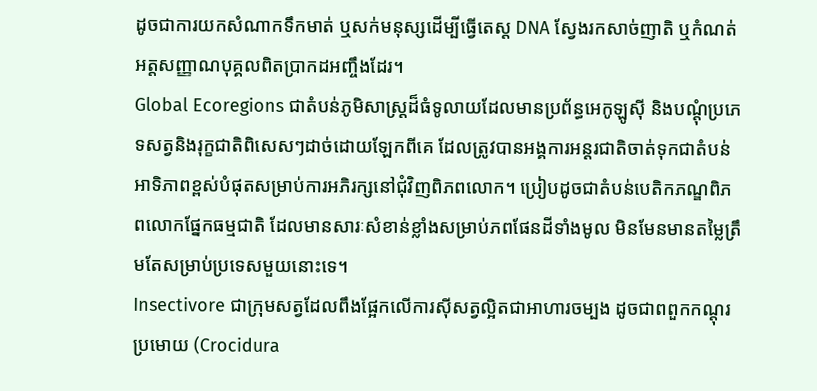ដូចជាការយកសំណាកទឹកមាត់ ឬសក់មនុស្សដើម្បីធ្វើតេស្ត DNA ស្វែងរកសាច់ញាតិ ឬកំណត់អត្តសញ្ញាណបុគ្គលពិតប្រាកដអញ្ចឹងដែរ។
Global Ecoregions ជាតំបន់ភូមិសាស្ត្រដ៏ធំទូលាយដែលមានប្រព័ន្ធអេកូឡូស៊ី និងបណ្តុំប្រភេទសត្វនិងរុក្ខជាតិពិសេសៗដាច់ដោយឡែកពីគេ ដែលត្រូវបានអង្គការអន្តរជាតិចាត់ទុកជាតំបន់អាទិភាពខ្ពស់បំផុតសម្រាប់ការអភិរក្សនៅជុំវិញពិភពលោក។ ប្រៀបដូចជាតំបន់បេតិកភណ្ឌពិភពលោកផ្នែកធម្មជាតិ ដែលមានសារៈសំខាន់ខ្លាំងសម្រាប់ភពផែនដីទាំងមូល មិនមែនមានតម្លៃត្រឹមតែសម្រាប់ប្រទេសមួយនោះទេ។
Insectivore ជាក្រុមសត្វដែលពឹងផ្អែកលើការស៊ីសត្វល្អិតជាអាហារចម្បង ដូចជាពពួកកណ្តុរប្រមោយ (Crocidura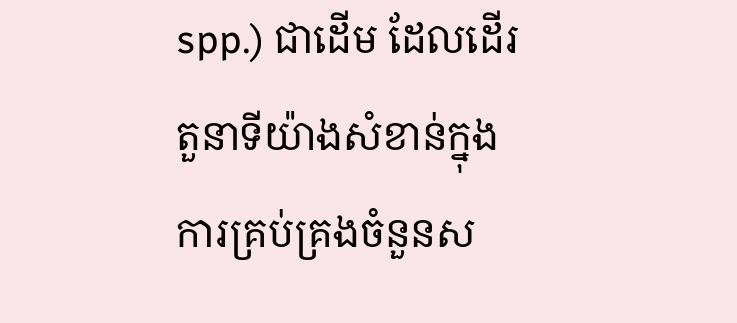spp.) ជាដើម ដែលដើរតួនាទីយ៉ាងសំខាន់ក្នុងការគ្រប់គ្រងចំនួនស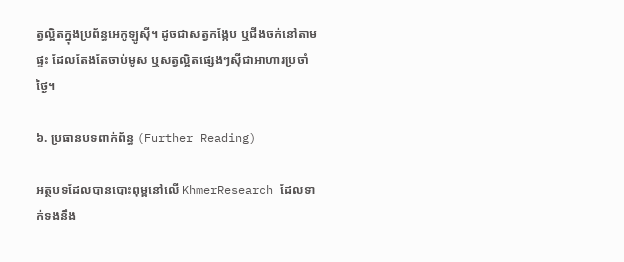ត្វល្អិតក្នុងប្រព័ន្ធអេកូឡូស៊ី។ ដូចជាសត្វកង្កែប ឬជីងចក់នៅតាមផ្ទះ ដែលតែងតែចាប់មូស ឬសត្វល្អិតផ្សេងៗស៊ីជាអាហារប្រចាំថ្ងៃ។

៦. ប្រធានបទពាក់ព័ន្ធ (Further Reading)

អត្ថបទដែលបានបោះពុម្ពនៅលើ KhmerResearch ដែលទាក់ទងនឹង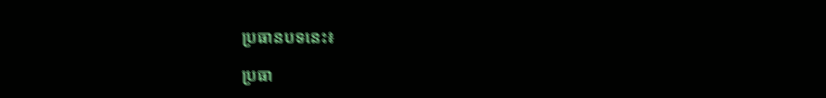ប្រធានបទនេះ៖

ប្រធា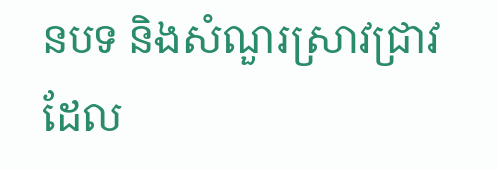នបទ និងសំណួរស្រាវជ្រាវដែល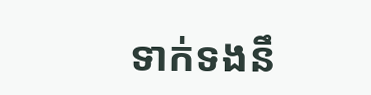ទាក់ទងនឹ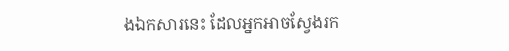ងឯកសារនេះ ដែលអ្នកអាចស្វែងរក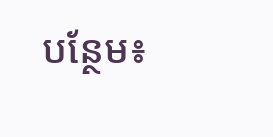បន្ថែម៖